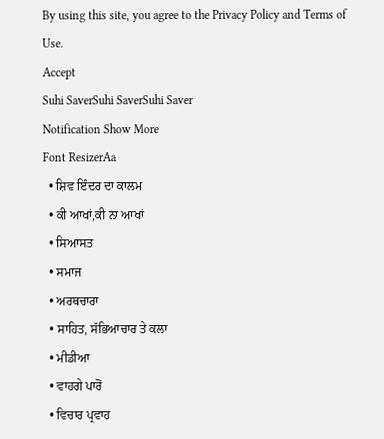By using this site, you agree to the Privacy Policy and Terms of Use.
Accept
Suhi SaverSuhi SaverSuhi Saver
Notification Show More
Font ResizerAa
  • ਸ਼ਿਵ ਇੰਦਰ ਦਾ ਕਾਲਮ
  • ਕੀ ਆਖਾਂ,ਕੀ ਨਾ ਆਖਾਂ
  • ਸਿਆਸਤ
  • ਸਮਾਜ
  • ਅਰਥਚਾਰਾ
  • ਸਾਹਿਤ, ਸੱਭਿਆਚਾਰ ਤੇ ਕਲਾ
  • ਮੀਡੀਆ
  • ਵਾਹਗੇ ਪਾਰੋਂ
  • ਵਿਚਾਰ ਪ੍ਰਵਾਹ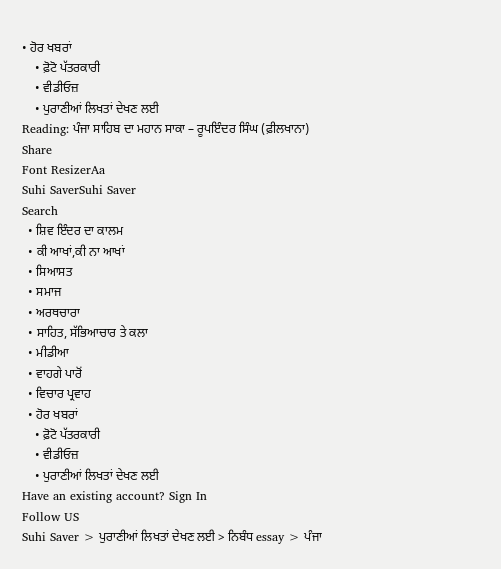• ਹੋਰ ਖਬਰਾਂ
    • ਫ਼ੋਟੋ ਪੱਤਰਕਾਰੀ
    • ਵੀਡੀਓਜ਼
    • ਪੁਰਾਣੀਆਂ ਲਿਖਤਾਂ ਦੇਖਣ ਲਈ
Reading: ਪੰਜਾ ਸਾਹਿਬ ਦਾ ਮਹਾਨ ਸਾਕਾ – ਰੂਪਇੰਦਰ ਸਿੰਘ (ਫ਼ੀਲਖਾਨਾ)
Share
Font ResizerAa
Suhi SaverSuhi Saver
Search
  • ਸ਼ਿਵ ਇੰਦਰ ਦਾ ਕਾਲਮ
  • ਕੀ ਆਖਾਂ,ਕੀ ਨਾ ਆਖਾਂ
  • ਸਿਆਸਤ
  • ਸਮਾਜ
  • ਅਰਥਚਾਰਾ
  • ਸਾਹਿਤ, ਸੱਭਿਆਚਾਰ ਤੇ ਕਲਾ
  • ਮੀਡੀਆ
  • ਵਾਹਗੇ ਪਾਰੋਂ
  • ਵਿਚਾਰ ਪ੍ਰਵਾਹ
  • ਹੋਰ ਖਬਰਾਂ
    • ਫ਼ੋਟੋ ਪੱਤਰਕਾਰੀ
    • ਵੀਡੀਓਜ਼
    • ਪੁਰਾਣੀਆਂ ਲਿਖਤਾਂ ਦੇਖਣ ਲਈ
Have an existing account? Sign In
Follow US
Suhi Saver > ਪੁਰਾਣੀਆਂ ਲਿਖਤਾਂ ਦੇਖਣ ਲਈ > ਨਿਬੰਧ essay > ਪੰਜਾ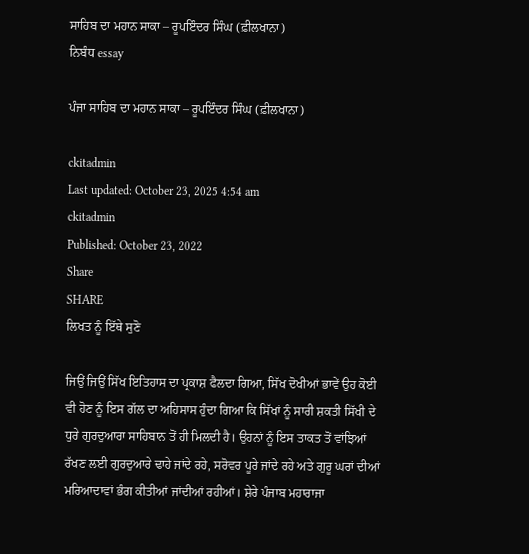ਸਾਹਿਬ ਦਾ ਮਹਾਨ ਸਾਕਾ – ਰੂਪਇੰਦਰ ਸਿੰਘ (ਫ਼ੀਲਖਾਨਾ)
ਨਿਬੰਧ essay

ਪੰਜਾ ਸਾਹਿਬ ਦਾ ਮਹਾਨ ਸਾਕਾ – ਰੂਪਇੰਦਰ ਸਿੰਘ (ਫ਼ੀਲਖਾਨਾ)

ckitadmin
Last updated: October 23, 2025 4:54 am
ckitadmin
Published: October 23, 2022
Share
SHARE
ਲਿਖਤ ਨੂੰ ਇੱਥੇ ਸੁਣੋ

ਜਿਉਂ ਜਿਉਂ ਸਿੱਖ ਇਤਿਹਾਸ ਦਾ ਪ੍ਰਕਾਸ਼ ਫੈਲਦਾ ਗਿਆ, ਸਿੱਖ ਦੋਖੀਆਂ ਭਾਵੇਂ ਉਹ ਕੋਈ ਵੀ ਹੋਣ ਨੂੰ ਇਸ ਗੱਲ ਦਾ ਅਹਿਸਾਸ ਹੁੰਦਾ ਗਿਆ ਕਿ ਸਿੱਖਾਂ ਨੂੰ ਸਾਰੀ ਸ਼ਕਤੀ ਸਿੱਖੀ ਦੇ ਧੁਰੇ ਗੁਰਦੁਆਰਾ ਸਾਹਿਬਾਨ ਤੋਂ ਹੀ ਮਿਲਦੀ ਹੈ। ਉਹਨਾਂ ਨੂੰ ਇਸ ਤਾਕਤ ਤੋਂ ਵਾਂਝਿਆਂ ਰੱਖਣ ਲਈ ਗੁਰਦੁਆਰੇ ਢਾਹੇ ਜਾਂਦੇ ਰਹੇ, ਸਰੋਵਰ ਪੂਰੇ ਜਾਂਦੇ ਰਹੇ ਅਤੇ ਗੁਰੂ ਘਰਾਂ ਦੀਆਂ ਮਰਿਆਦਾਵਾਂ ਭੰਗ ਕੀਤੀਆਂ ਜਾਂਦੀਆਂ ਰਹੀਆਂ। ਸ਼ੇਰੇ ਪੰਜਾਬ ਮਹਾਰਾਜਾ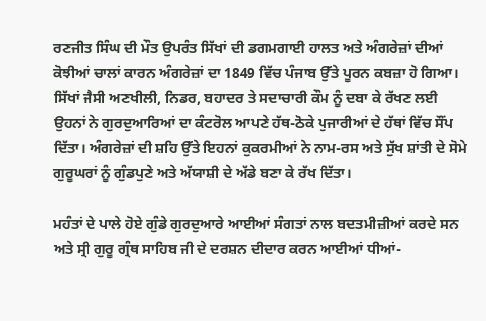ਰਣਜੀਤ ਸਿੰਘ ਦੀ ਮੌਤ ਉਪਰੰਤ ਸਿੱਖਾਂ ਦੀ ਡਗਮਗਾਈ ਹਾਲਤ ਅਤੇ ਅੰਗਰੇਜ਼ਾਂ ਦੀਆਂ ਕੋਝੀਆਂ ਚਾਲਾਂ ਕਾਰਨ ਅੰਗਰੇਜ਼ਾਂ ਦਾ 1849 ਵਿੱਚ ਪੰਜਾਬ ਉੱਤੇ ਪੂਰਨ ਕਬਜ਼ਾ ਹੋ ਗਿਆ। ਸਿੱਖਾਂ ਜੈਸੀ ਅਣਖੀਲੀ, ਨਿਡਰ, ਬਹਾਦਰ ਤੇ ਸਦਾਚਾਰੀ ਕੌਮ ਨੂੰ ਦਬਾ ਕੇ ਰੱਖਣ ਲਈ ਉਹਨਾਂ ਨੇ ਗੁਰਦੁਆਰਿਆਂ ਦਾ ਕੰਟਰੋਲ ਆਪਣੇ ਹੱਥ-ਠੋਕੇ ਪੁਜਾਰੀਆਂ ਦੇ ਹੱਥਾਂ ਵਿੱਚ ਸੌਂਪ ਦਿੱਤਾ। ਅੰਗਰੇਜ਼ਾਂ ਦੀ ਸ਼ਹਿ ਉੱਤੇ ਇਹਨਾਂ ਕੁਕਰਮੀਆਂ ਨੇ ਨਾਮ-ਰਸ ਅਤੇ ਸੁੱਖ ਸ਼ਾਂਤੀ ਦੇ ਸੋਮੇ ਗੁਰੂਘਰਾਂ ਨੂੰ ਗੁੰਡਪੁਣੇ ਅਤੇ ਅੱਯਾਸ਼ੀ ਦੇ ਅੱਡੇ ਬਣਾ ਕੇ ਰੱਖ ਦਿੱਤਾ।

ਮਹੰਤਾਂ ਦੇ ਪਾਲੇ ਹੋਏ ਗੁੰਡੇ ਗੁਰਦੁਆਰੇ ਆਈਆਂ ਸੰਗਤਾਂ ਨਾਲ ਬਦਤਮੀਜ਼ੀਆਂ ਕਰਦੇ ਸਨ ਅਤੇ ਸ੍ਰੀ ਗੁਰੂ ਗ੍ਰੰਥ ਸਾਹਿਬ ਜੀ ਦੇ ਦਰਸ਼ਨ ਦੀਦਾਰ ਕਰਨ ਆਈਆਂ ਧੀਆਂ-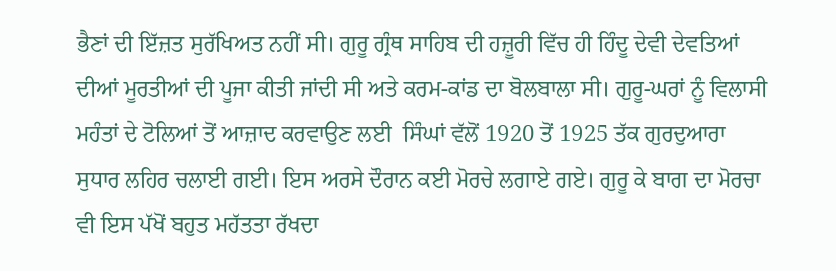ਭੈਣਾਂ ਦੀ ਇੱਜ਼ਤ ਸੁਰੱਖਿਅਤ ਨਹੀਂ ਸੀ। ਗੁਰੂ ਗ੍ਰੰਥ ਸਾਹਿਬ ਦੀ ਹਜ਼ੂਰੀ ਵਿੱਚ ਹੀ ਹਿੰਦੂ ਦੇਵੀ ਦੇਵਤਿਆਂ ਦੀਆਂ ਮੂਰਤੀਆਂ ਦੀ ਪੂਜਾ ਕੀਤੀ ਜਾਂਦੀ ਸੀ ਅਤੇ ਕਰਮ-ਕਾਂਡ ਦਾ ਬੋਲਬਾਲਾ ਸੀ। ਗੁਰੂ-ਘਰਾਂ ਨੂੰ ਵਿਲਾਸੀ ਮਹੰਤਾਂ ਦੇ ਟੋਲਿਆਂ ਤੋਂ ਆਜ਼ਾਦ ਕਰਵਾਉਣ ਲਈ  ਸਿੰਘਾਂ ਵੱਲੋਂ 1920 ਤੋਂ 1925 ਤੱਕ ਗੁਰਦੁਆਰਾ ਸੁਧਾਰ ਲਹਿਰ ਚਲਾਈ ਗਈ। ਇਸ ਅਰਸੇ ਦੌਰਾਨ ਕਈ ਮੋਰਚੇ ਲਗਾਏ ਗਏ। ਗੁਰੂ ਕੇ ਬਾਗ ਦਾ ਮੋਰਚਾ ਵੀ ਇਸ ਪੱਖੋਂ ਬਹੁਤ ਮਹੱਤਤਾ ਰੱਖਦਾ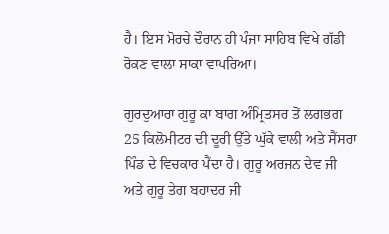ਹੈ। ਇਸ ਮੋਰਚੇ ਦੌਰਾਨ ਹੀ ਪੰਜਾ ਸਾਹਿਬ ਵਿਖੇ ਗੱਡੀ ਰੋਕਣ ਵਾਲਾ ਸਾਕਾ ਵਾਪਰਿਆ।

ਗੁਰਦੁਆਰਾ ਗੁਰੂ ਕਾ ਬਾਗ ਅੰਮ੍ਰਿਤਸਰ ਤੋਂ ਲਗਭਗ  25 ਕਿਲੋਮੀਟਰ ਦੀ ਦੂਰੀ ਉੱਤੇ ਘੁੱਕੇ ਵਾਲੀ ਅਤੇ ਸੈਂਸਰਾ ਪਿੰਡ ਦੇ ਵਿਚਕਾਰ ਪੈਂਦਾ ਹੈ। ਗੁਰੂ ਅਰਜਨ ਦੇਵ ਜੀ ਅਤੇ ਗੁਰੂ ਤੇਗ ਬਹਾਦਰ ਜੀ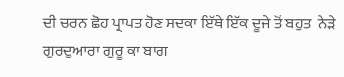ਦੀ ਚਰਨ ਛੋਹ ਪ੍ਰਾਪਤ ਹੋਣ ਸਦਕਾ ਇੱਥੇ ਇੱਕ ਦੂਜੇ ਤੋਂ ਬਹੁਤ  ਨੇੜੇ ਗੁਰਦੁਆਰਾ ਗੁਰੂ ਕਾ ਬਾਗ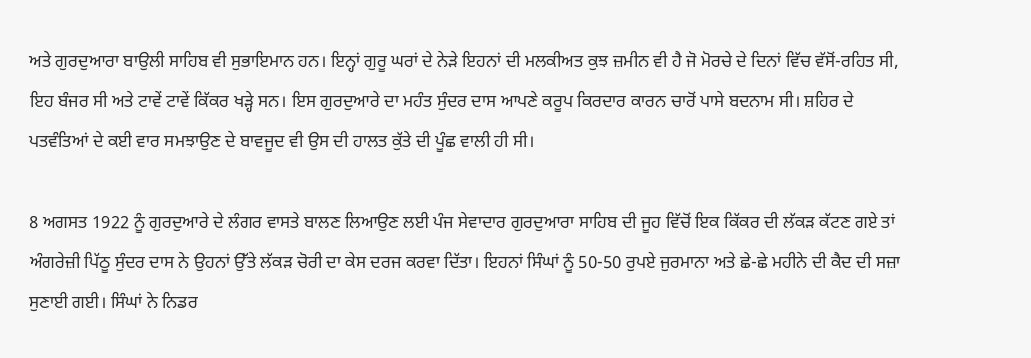ਅਤੇ ਗੁਰਦੁਆਰਾ ਬਾਉਲੀ ਸਾਹਿਬ ਵੀ ਸੁਭਾਇਮਾਨ ਹਨ। ਇਨ੍ਹਾਂ ਗੁਰੂ ਘਰਾਂ ਦੇ ਨੇੜੇ ਇਹਨਾਂ ਦੀ ਮਲਕੀਅਤ ਕੁਝ ਜ਼ਮੀਨ ਵੀ ਹੈ ਜੋ ਮੋਰਚੇ ਦੇ ਦਿਨਾਂ ਵਿੱਚ ਵੱਸੋਂ-ਰਹਿਤ ਸੀ, ਇਹ ਬੰਜਰ ਸੀ ਅਤੇ ਟਾਵੇਂ ਟਾਵੇਂ ਕਿੱਕਰ ਖੜ੍ਹੇ ਸਨ। ਇਸ ਗੁਰਦੁਆਰੇ ਦਾ ਮਹੰਤ ਸੁੰਦਰ ਦਾਸ ਆਪਣੇ ਕਰੂਪ ਕਿਰਦਾਰ ਕਾਰਨ ਚਾਰੋਂ ਪਾਸੇ ਬਦਨਾਮ ਸੀ। ਸ਼ਹਿਰ ਦੇ ਪਤਵੰਤਿਆਂ ਦੇ ਕਈ ਵਾਰ ਸਮਝਾਉਣ ਦੇ ਬਾਵਜੂਦ ਵੀ ਉਸ ਦੀ ਹਾਲਤ ਕੁੱਤੇ ਦੀ ਪੂੰਛ ਵਾਲੀ ਹੀ ਸੀ।

8 ਅਗਸਤ 1922 ਨੂੰ ਗੁਰਦੁਆਰੇ ਦੇ ਲੰਗਰ ਵਾਸਤੇ ਬਾਲਣ ਲਿਆਉਣ ਲਈ ਪੰਜ ਸੇਵਾਦਾਰ ਗੁਰਦੁਆਰਾ ਸਾਹਿਬ ਦੀ ਜੂਹ ਵਿੱਚੋਂ ਇਕ ਕਿੱਕਰ ਦੀ ਲੱਕੜ ਕੱਟਣ ਗਏ ਤਾਂ ਅੰਗਰੇਜ਼ੀ ਪਿੱਠੂ ਸੁੰਦਰ ਦਾਸ ਨੇ ਉਹਨਾਂ ਉੱਤੇ ਲੱਕੜ ਚੋਰੀ ਦਾ ਕੇਸ ਦਰਜ ਕਰਵਾ ਦਿੱਤਾ। ਇਹਨਾਂ ਸਿੰਘਾਂ ਨੂੰ 50-50 ਰੁਪਏ ਜੁਰਮਾਨਾ ਅਤੇ ਛੇ-ਛੇ ਮਹੀਨੇ ਦੀ ਕੈਦ ਦੀ ਸਜ਼ਾ ਸੁਣਾਈ ਗਈ। ਸਿੰਘਾਂ ਨੇ ਨਿਡਰ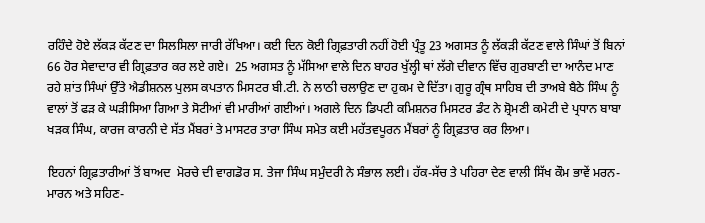ਰਹਿੰਦੇ ਹੋਏ ਲੱਕੜ ਕੱਟਣ ਦਾ ਸਿਲਸਿਲਾ ਜਾਰੀ ਰੱਖਿਆ। ਕਈ ਦਿਨ ਕੋਈ ਗ੍ਰਿਫ਼ਤਾਰੀ ਨਹੀਂ ਹੋਈ ਪ੍ਰੰਤੂ 23 ਅਗਸਤ ਨੂੰ ਲੱਕੜੀ ਕੱਟਣ ਵਾਲੇ ਸਿੰਘਾਂ ਤੋਂ ਬਿਨਾਂ 66 ਹੋਰ ਸੇਵਾਦਾਰ ਵੀ ਗ੍ਰਿਫ਼ਤਾਰ ਕਰ ਲਏ ਗਏ।  25 ਅਗਸਤ ਨੂੰ ਮੱਸਿਆ ਵਾਲੇ ਦਿਨ ਬਾਹਰ ਖੁੱਲ੍ਹੀ ਥਾਂ ਲੱਗੇ ਦੀਵਾਨ ਵਿੱਚ ਗੁਰਬਾਣੀ ਦਾ ਆਨੰਦ ਮਾਣ ਰਹੇ ਸ਼ਾਂਤ ਸਿੰਘਾਂ ਉੱਤੇ ਐਡੀਸ਼ਨਲ ਪੁਲਸ ਕਪਤਾਨ ਮਿਸਟਰ ਬੀ.ਟੀ. ਨੇ ਲਾਠੀ ਚਲਾਉਣ ਦਾ ਹੁਕਮ ਦੇ ਦਿੱਤਾ। ਗੁਰੂ ਗ੍ਰੰਥ ਸਾਹਿਬ ਦੀ ਤਾਅਬੇ ਬੈਠੇ ਸਿੰਘ ਨੂੰ ਵਾਲਾਂ ਤੋਂ ਫੜ ਕੇ ਘੜੀਸਿਆ ਗਿਆ ਤੇ ਸੋਟੀਆਂ ਵੀ ਮਾਰੀਆਂ ਗਈਆਂ। ਅਗਲੇ ਦਿਨ ਡਿਪਟੀ ਕਮਿਸ਼ਨਰ ਮਿਸਟਰ ਡੰਟ ਨੇ ਸ਼੍ਰੋਮਣੀ ਕਮੇਟੀ ਦੇ ਪ੍ਰਧਾਨ ਬਾਬਾ ਖੜਕ ਸਿੰਘ, ਕਾਰਜ ਕਾਰਨੀ ਦੇ ਸੱਤ ਮੈਂਬਰਾਂ ਤੇ ਮਾਸਟਰ ਤਾਰਾ ਸਿੰਘ ਸਮੇਤ ਕਈ ਮਹੱਤਵਪੂਰਨ ਮੈਂਬਰਾਂ ਨੂੰ ਗ੍ਰਿਫ਼ਤਾਰ ਕਰ ਲਿਆ।

ਇਹਨਾਂ ਗ੍ਰਿਫ਼ਤਾਰੀਆਂ ਤੋਂ ਬਾਅਦ  ਮੋਰਚੇ ਦੀ ਵਾਗਡੋਰ ਸ. ਤੇਜਾ ਸਿੰਘ ਸਮੁੰਦਰੀ ਨੇ ਸੰਭਾਲ ਲਈ। ਹੱਕ-ਸੱਚ ਤੇ ਪਹਿਰਾ ਦੇਣ ਵਾਲੀ ਸਿੱਖ ਕੌਮ ਭਾਵੇਂ ਮਰਨ-ਮਾਰਨ ਅਤੇ ਸਹਿਣ-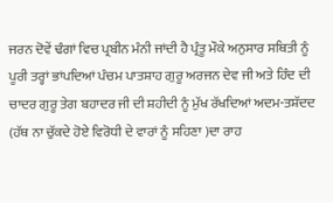ਜਰਨ ਦੋਵੇਂ ਢੰਗਾਂ ਵਿਚ ਪ੍ਰਬੀਨ ਮੰਨੀ ਜਾਂਦੀ ਹੈ ਪ੍ਰੰਤੂ ਮੌਕੇ ਅਨੁਸਾਰ ਸਥਿਤੀ ਨੂੰ ਪੂਰੀ ਤਰ੍ਹਾਂ ਭਾਂਪਦਿਆਂ ਪੰਚਮ ਪਾਤਸ਼ਾਹ ਗੁਰੂ ਅਰਜਨ ਦੇਵ ਜੀ ਅਤੇ ਹਿੰਦ ਦੀ ਚਾਦਰ ਗੁਰੂ ਤੇਗ ਬਹਾਦਰ ਜੀ ਦੀ ਸ਼ਹੀਦੀ ਨੂੰ ਮੁੱਖ ਰੱਖਦਿਆਂ ਅਦਮ-ਤਸ਼ੱਦਦ (ਹੱਥ ਨਾ ਚੁੱਕਦੇ ਹੋਏ ਵਿਰੋਧੀ ਦੇ ਵਾਰਾਂ ਨੂੰ ਸਹਿਣਾ )ਦਾ ਰਾਹ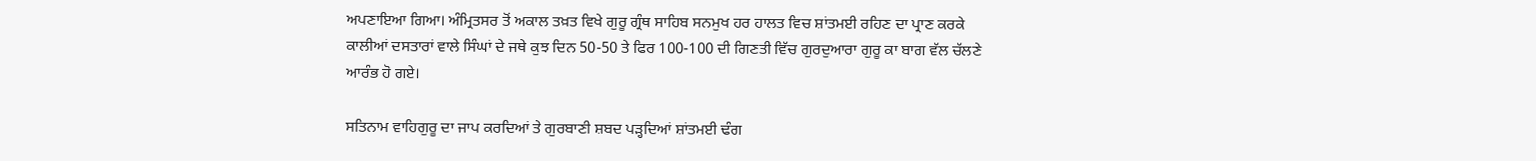ਅਪਣਾਇਆ ਗਿਆ। ਅੰਮ੍ਰਿਤਸਰ ਤੋਂ ਅਕਾਲ ਤਖ਼ਤ ਵਿਖੇ ਗੁਰੂ ਗ੍ਰੰਥ ਸਾਹਿਬ ਸਨਮੁਖ ਹਰ ਹਾਲਤ ਵਿਚ ਸ਼ਾਂਤਮਈ ਰਹਿਣ ਦਾ ਪ੍ਰਾਣ ਕਰਕੇ ਕਾਲੀਆਂ ਦਸਤਾਰਾਂ ਵਾਲੇ ਸਿੰਘਾਂ ਦੇ ਜਥੇ ਕੁਝ ਦਿਨ 50-50 ਤੇ ਫਿਰ 100-100 ਦੀ ਗਿਣਤੀ ਵਿੱਚ ਗੁਰਦੁਆਰਾ ਗੁਰੂ ਕਾ ਬਾਗ ਵੱਲ ਚੱਲਣੇ ਆਰੰਭ ਹੋ ਗਏ।

ਸਤਿਨਾਮ ਵਾਹਿਗੁਰੂ ਦਾ ਜਾਪ ਕਰਦਿਆਂ ਤੇ ਗੁਰਬਾਣੀ ਸ਼ਬਦ ਪੜ੍ਹਦਿਆਂ ਸ਼ਾਂਤਮਈ ਢੰਗ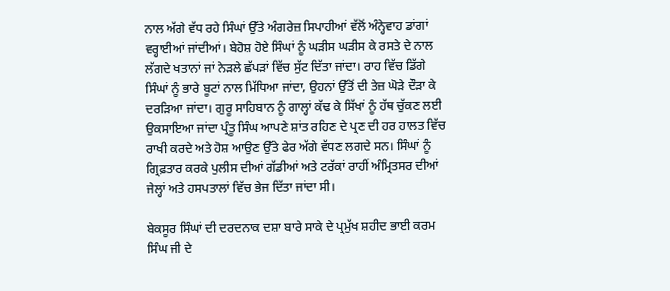ਨਾਲ ਅੱਗੇ ਵੱਧ ਰਹੇ ਸਿੰਘਾਂ ਉੱਤੇ ਅੰਗਰੇਜ਼ ਸਿਪਾਹੀਆਂ ਵੱਲੋਂ ਅੰਨ੍ਹੇਵਾਹ ਡਾਂਗਾਂ ਵਰ੍ਹਾਈਆਂ ਜਾਂਦੀਆਂ। ਬੇਹੋਸ਼ ਹੋਏ ਸਿੰਘਾਂ ਨੂੰ ਘੜੀਸ ਘੜੀਸ ਕੇ ਰਸਤੇ ਦੇ ਨਾਲ ਲੱਗਦੇ ਖਤਾਨਾਂ ਜਾਂ ਨੇੜਲੇ ਛੱਪੜਾਂ ਵਿੱਚ ਸੁੱਟ ਦਿੱਤਾ ਜਾਂਦਾ। ਰਾਹ ਵਿੱਚ ਡਿੱਗੇ ਸਿੰਘਾਂ ਨੂੰ ਭਾਰੇ ਬੂਟਾਂ ਨਾਲ ਮਿੱਧਿਆ ਜਾਂਦਾ, ਉਹਨਾਂ ਉੱਤੋਂ ਦੀ ਤੇਜ਼ ਘੋੜੇ ਦੌੜਾ ਕੇ ਦਰੜਿਆ ਜਾਂਦਾ। ਗੁਰੂ ਸਾਹਿਬਾਨ ਨੂੰ ਗਾਲ੍ਹਾਂ ਕੱਢ ਕੇ ਸਿੱਖਾਂ ਨੂੰ ਹੱਥ ਚੁੱਕਣ ਲਈ ਉਕਸਾਇਆ ਜਾਂਦਾ ਪ੍ਰੰਤੂ ਸਿੰਘ ਆਪਣੇ ਸ਼ਾਂਤ ਰਹਿਣ ਦੇ ਪ੍ਰਣ ਦੀ ਹਰ ਹਾਲਤ ਵਿੱਚ ਰਾਖੀ ਕਰਦੇ ਅਤੇ ਹੋਸ਼ ਆਉਣ ਉੱਤੇ ਫੇਰ ਅੱਗੇ ਵੱਧਣ ਲਗਦੇ ਸਨ। ਸਿੰਘਾਂ ਨੂੰ ਗ੍ਰਿਫ਼ਤਾਰ ਕਰਕੇ ਪੁਲੀਸ ਦੀਆਂ ਗੱਡੀਆਂ ਅਤੇ ਟਰੱਕਾਂ ਰਾਹੀਂ ਅੰਮ੍ਰਿਤਸਰ ਦੀਆਂ ਜੇਲ੍ਹਾਂ ਅਤੇ ਹਸਪਤਾਲਾਂ ਵਿੱਚ ਭੇਜ ਦਿੱਤਾ ਜਾਂਦਾ ਸੀ।

ਬੇਕਸੂਰ ਸਿੰਘਾਂ ਦੀ ਦਰਦਨਾਕ ਦਸ਼ਾ ਬਾਰੇ ਸਾਕੇ ਦੇ ਪ੍ਰਮੁੱਖ ਸ਼ਹੀਦ ਭਾਈ ਕਰਮ ਸਿੰਘ ਜੀ ਦੇ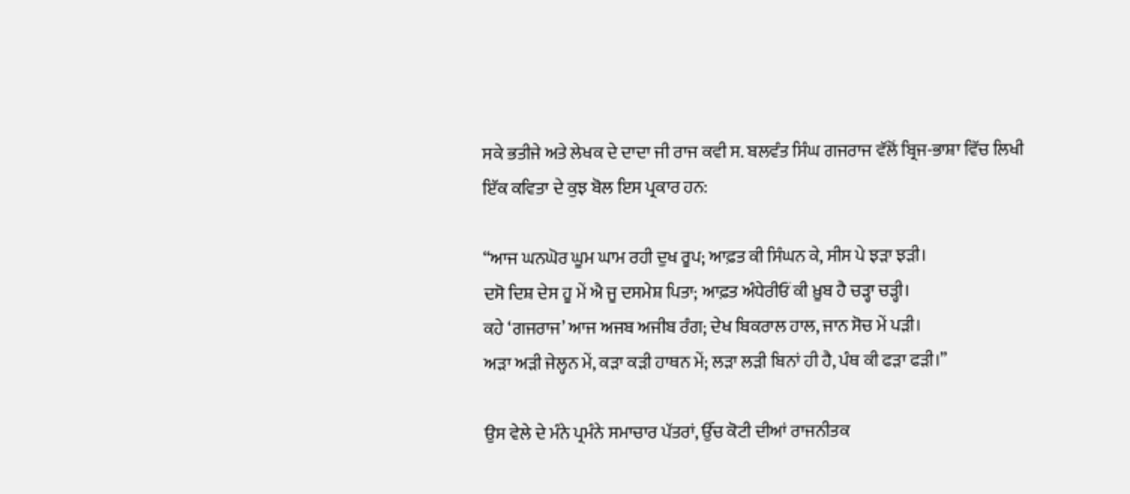ਸਕੇ ਭਤੀਜੇ ਅਤੇ ਲੇਖਕ ਦੇ ਦਾਦਾ ਜੀ ਰਾਜ ਕਵੀ ਸ. ਬਲਵੰਤ ਸਿੰਘ ਗਜਰਾਜ ਵੱਲੋਂ ਬ੍ਰਿਜ-ਭਾਸ਼ਾ ਵਿੱਚ ਲਿਖੀ ਇੱਕ ਕਵਿਤਾ ਦੇ ਕੁਝ ਬੋਲ ਇਸ ਪ੍ਰਕਾਰ ਹਨ:

“ਆਜ ਘਨਘੋਰ ਘੂਮ ਘਾਮ ਰਹੀ ਦੁਖ ਰੂਪ; ਆਫ਼ਤ ਕੀ ਸਿੰਘਨ ਕੇ, ਸੀਸ ਪੇ ਝੜਾ ਝੜੀ।
ਦਸੋ ਦਿਸ਼ ਦੇਸ ਹੂ ਮੇਂ ਐ ਜੂ ਦਸਮੇਸ਼ ਪਿਤਾ; ਆਫ਼ਤ ਅੰਧੇਰੀਓਂ ਕੀ ਖ਼ੂਬ ਹੈ ਚੜ੍ਹਾ ਚੜ੍ਹੀ।
ਕਹੇ ‘ਗਜਰਾਜ’ ਆਜ ਅਜਬ ਅਜੀਬ ਰੰਗ; ਦੇਖ ਬਿਕਰਾਲ ਹਾਲ, ਜਾਨ ਸੋਚ ਮੇਂ ਪੜੀ।
ਅੜਾ ਅੜੀ ਜੇਲ੍ਹਨ ਮੇਂ, ਕੜਾ ਕੜੀ ਹਾਥਨ ਮੇਂ; ਲੜਾ ਲੜੀ ਬਿਨਾਂ ਹੀ ਹੈ, ਪੰਥ ਕੀ ਫੜਾ ਫੜੀ।”

ਉਸ ਵੇਲੇ ਦੇ ਮੰਨੇ ਪ੍ਰਮੰਨੇ ਸਮਾਚਾਰ ਪੱਤਰਾਂ, ਉੱਚ ਕੋਟੀ ਦੀਆਂ ਰਾਜਨੀਤਕ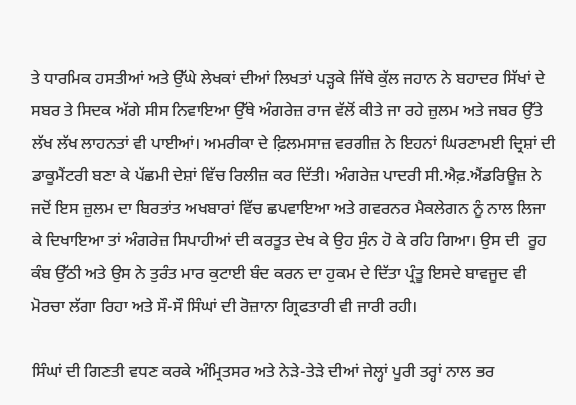ਤੇ ਧਾਰਮਿਕ ਹਸਤੀਆਂ ਅਤੇ ਉੱਘੇ ਲੇਖਕਾਂ ਦੀਆਂ ਲਿਖਤਾਂ ਪੜ੍ਹਕੇ ਜਿੱਥੇ ਕੁੱਲ ਜਹਾਨ ਨੇ ਬਹਾਦਰ ਸਿੱਖਾਂ ਦੇ ਸਬਰ ਤੇ ਸਿਦਕ ਅੱਗੇ ਸੀਸ ਨਿਵਾਇਆ ਉੱਥੇ ਅੰਗਰੇਜ਼ ਰਾਜ ਵੱਲੋਂ ਕੀਤੇ ਜਾ ਰਹੇ ਜ਼ੁਲਮ ਅਤੇ ਜਬਰ ਉੱਤੇ ਲੱਖ ਲੱਖ ਲਾਹਨਤਾਂ ਵੀ ਪਾਈਆਂ। ਅਮਰੀਕਾ ਦੇ ਫ਼ਿਲਮਸਾਜ਼ ਵਰਗੀਜ਼ ਨੇ ਇਹਨਾਂ ਘਿਰਣਾਮਈ ਦ੍ਰਿਸ਼ਾਂ ਦੀ ਡਾਕੂਮੈਂਟਰੀ ਬਣਾ ਕੇ ਪੱਛਮੀ ਦੇਸ਼ਾਂ ਵਿੱਚ ਰਿਲੀਜ਼ ਕਰ ਦਿੱਤੀ। ਅੰਗਰੇਜ਼ ਪਾਦਰੀ ਸੀ.ਐਫ਼.ਐਂਡਰਿਊਜ਼ ਨੇ ਜਦੋਂ ਇਸ ਜ਼ੁਲਮ ਦਾ ਬਿਰਤਾਂਤ ਅਖਬਾਰਾਂ ਵਿੱਚ ਛਪਵਾਇਆ ਅਤੇ ਗਵਰਨਰ ਮੈਕਲੇਗਨ ਨੂੰ ਨਾਲ ਲਿਜਾ ਕੇ ਦਿਖਾਇਆ ਤਾਂ ਅੰਗਰੇਜ਼ ਸਿਪਾਹੀਆਂ ਦੀ ਕਰਤੂਤ ਦੇਖ ਕੇ ਉਹ ਸੁੰਨ ਹੋ ਕੇ ਰਹਿ ਗਿਆ। ਉਸ ਦੀ  ਰੂਹ ਕੰਬ ਉੱਠੀ ਅਤੇ ਉਸ ਨੇ ਤੁਰੰਤ ਮਾਰ ਕੁਟਾਈ ਬੰਦ ਕਰਨ ਦਾ ਹੁਕਮ ਦੇ ਦਿੱਤਾ ਪ੍ਰੰਤੂ ਇਸਦੇ ਬਾਵਜੂਦ ਵੀ ਮੋਰਚਾ ਲੱਗਾ ਰਿਹਾ ਅਤੇ ਸੌ-ਸੌ ਸਿੰਘਾਂ ਦੀ ਰੋਜ਼ਾਨਾ ਗ੍ਰਿਫਤਾਰੀ ਵੀ ਜਾਰੀ ਰਹੀ।

ਸਿੰਘਾਂ ਦੀ ਗਿਣਤੀ ਵਧਣ ਕਰਕੇ ਅੰਮ੍ਰਿਤਸਰ ਅਤੇ ਨੇੜੇ-ਤੇੜੇ ਦੀਆਂ ਜੇਲ੍ਹਾਂ ਪੂਰੀ ਤਰ੍ਹਾਂ ਨਾਲ ਭਰ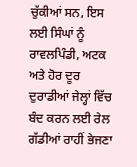ਚੁੱਕੀਆਂ ਸਨ, ਇਸ ਲਈ ਸਿੰਘਾਂ ਨੂੰ ਰਾਵਲਪਿੰਡੀ, ਅਟਕ ਅਤੇ ਹੋਰ ਦੂਰ ਦੁਰਾਡੀਆਂ ਜੇਲ੍ਹਾਂ ਵਿੱਚ ਬੰਦ ਕਰਨ ਲਈ ਰੇਲ ਗੱਡੀਆਂ ਰਾਹੀਂ ਭੇਜਣਾ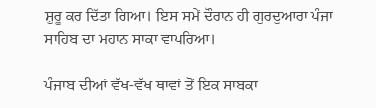ਸ਼ੁਰੂ ਕਰ ਦਿੱਤਾ ਗਿਆ। ਇਸ ਸਮੇਂ ਦੌਰਾਨ ਹੀ ਗੁਰਦੁਆਰਾ ਪੰਜਾ ਸਾਹਿਬ ਦਾ ਮਹਾਨ ਸਾਕਾ ਵਾਪਰਿਆ।

ਪੰਜਾਬ ਦੀਆਂ ਵੱਖ-ਵੱਖ ਥਾਵਾਂ ਤੋਂ ਇਕ ਸਾਬਕਾ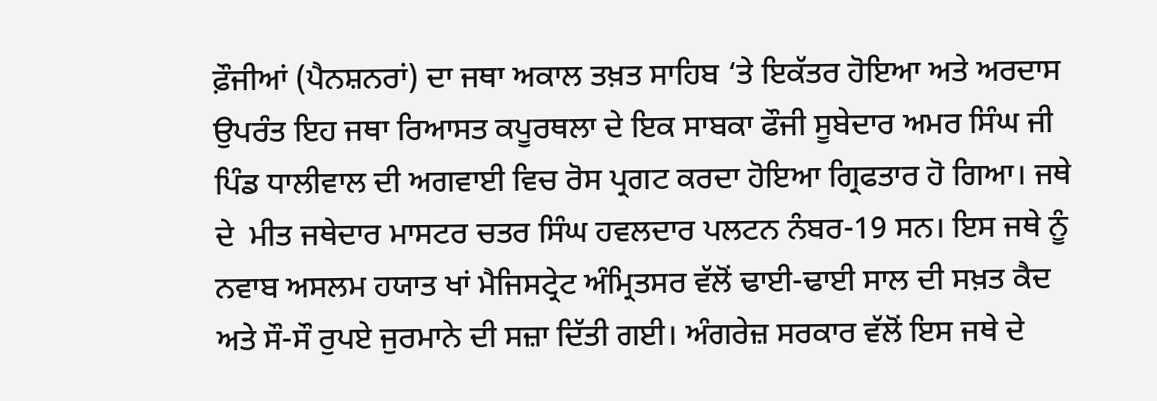ਫ਼ੌਜੀਆਂ (ਪੈਨਸ਼ਨਰਾਂ) ਦਾ ਜਥਾ ਅਕਾਲ ਤਖ਼ਤ ਸਾਹਿਬ ‘ਤੇ ਇਕੱਤਰ ਹੋਇਆ ਅਤੇ ਅਰਦਾਸ ਉਪਰੰਤ ਇਹ ਜਥਾ ਰਿਆਸਤ ਕਪੂਰਥਲਾ ਦੇ ਇਕ ਸਾਬਕਾ ਫੌਜੀ ਸੂਬੇਦਾਰ ਅਮਰ ਸਿੰਘ ਜੀ ਪਿੰਡ ਧਾਲੀਵਾਲ ਦੀ ਅਗਵਾਈ ਵਿਚ ਰੋਸ ਪ੍ਰਗਟ ਕਰਦਾ ਹੋਇਆ ਗ੍ਰਿਫਤਾਰ ਹੋ ਗਿਆ। ਜਥੇ ਦੇ  ਮੀਤ ਜਥੇਦਾਰ ਮਾਸਟਰ ਚਤਰ ਸਿੰਘ ਹਵਲਦਾਰ ਪਲਟਨ ਨੰਬਰ-19 ਸਨ। ਇਸ ਜਥੇ ਨੂੰ ਨਵਾਬ ਅਸਲਮ ਹਯਾਤ ਖਾਂ ਮੈਜਿਸਟ੍ਰੇਟ ਅੰਮ੍ਰਿਤਸਰ ਵੱਲੋਂ ਢਾਈ-ਢਾਈ ਸਾਲ ਦੀ ਸਖ਼ਤ ਕੈਦ ਅਤੇ ਸੌ-ਸੌ ਰੁਪਏ ਜੁਰਮਾਨੇ ਦੀ ਸਜ਼ਾ ਦਿੱਤੀ ਗਈ। ਅੰਗਰੇਜ਼ ਸਰਕਾਰ ਵੱਲੋਂ ਇਸ ਜਥੇ ਦੇ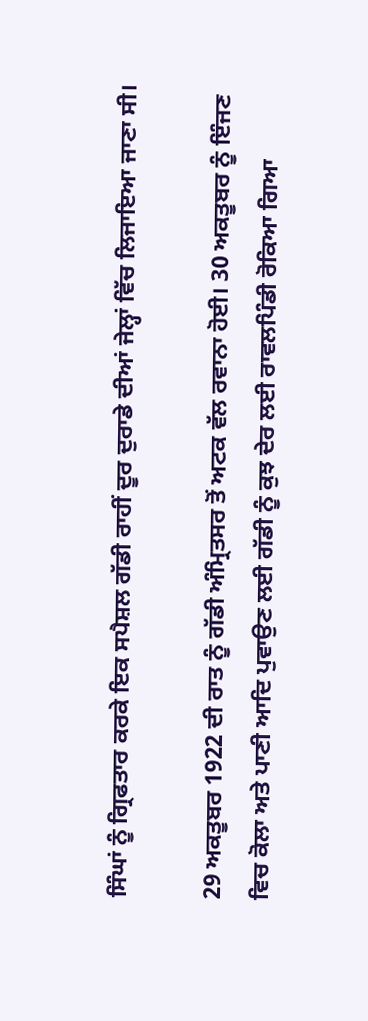ਸਿੰਘਾਂ ਨੂੰ ਗ੍ਰਿਫਤਾਰ ਕਰਕੇ ਇਕ ਸਪੈਸ਼ਲ ਗੱਡੀ ਰਾਹੀਂ ਦੂਰ ਦੁਰਾਡੇ ਦੀਆਂ ਜੇਲ੍ਹਾਂ ਵਿੱਚ ਲਿਜਾਇਆ ਜਾਣਾ ਸੀ।

29 ਅਕਤੂਬਰ 1922 ਦੀ ਰਾਤ ਨੂੰ ਗੱਡੀ ਅੰਮ੍ਰਿਤਸਰ ਤੋਂ ਅਟਕ ਵੱਲ ਰਵਾਨਾ ਹੋਈ। 30 ਅਕਤੂਬਰ ਨੂੰ ਇੰਜਣ ਵਿਚ ਕੋਲਾ ਅਤੇ ਪਾਣੀ ਆਦਿ ਪੁਵਾਉਣ ਲਈ ਗੱਡੀ ਨੂੰ ਕੁਝ ਦੇਰ ਲਈ ਰਾਵਲਪਿੰਡੀ ਰੋਕਿਆ ਗਿਆ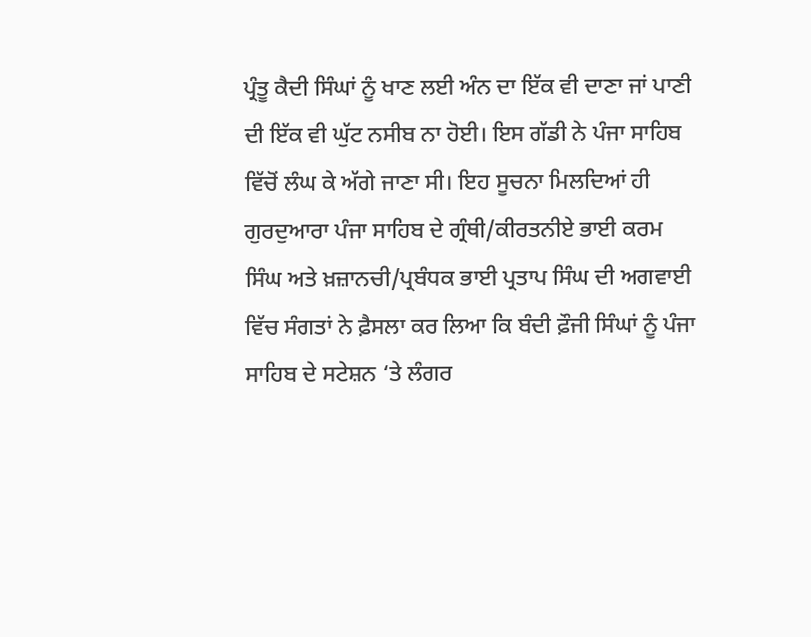ਪ੍ਰੰਤੂ ਕੈਦੀ ਸਿੰਘਾਂ ਨੂੰ ਖਾਣ ਲਈ ਅੰਨ ਦਾ ਇੱਕ ਵੀ ਦਾਣਾ ਜਾਂ ਪਾਣੀ ਦੀ ਇੱਕ ਵੀ ਘੁੱਟ ਨਸੀਬ ਨਾ ਹੋਈ। ਇਸ ਗੱਡੀ ਨੇ ਪੰਜਾ ਸਾਹਿਬ ਵਿੱਚੋਂ ਲੰਘ ਕੇ ਅੱਗੇ ਜਾਣਾ ਸੀ। ਇਹ ਸੂਚਨਾ ਮਿਲਦਿਆਂ ਹੀ ਗੁਰਦੁਆਰਾ ਪੰਜਾ ਸਾਹਿਬ ਦੇ ਗ੍ਰੰਥੀ/ਕੀਰਤਨੀਏ ਭਾਈ ਕਰਮ ਸਿੰਘ ਅਤੇ ਖ਼ਜ਼ਾਨਚੀ/ਪ੍ਰਬੰਧਕ ਭਾਈ ਪ੍ਰਤਾਪ ਸਿੰਘ ਦੀ ਅਗਵਾਈ ਵਿੱਚ ਸੰਗਤਾਂ ਨੇ ਫ਼ੈਸਲਾ ਕਰ ਲਿਆ ਕਿ ਬੰਦੀ ਫ਼ੌਜੀ ਸਿੰਘਾਂ ਨੂੰ ਪੰਜਾ ਸਾਹਿਬ ਦੇ ਸਟੇਸ਼ਨ ‘ਤੇ ਲੰਗਰ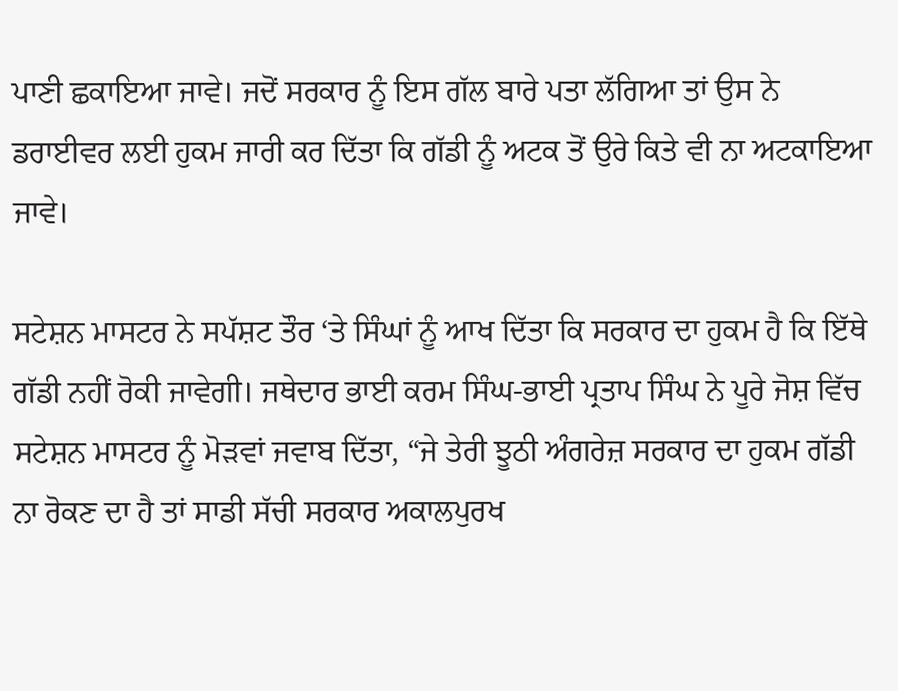ਪਾਣੀ ਛਕਾਇਆ ਜਾਵੇ। ਜਦੋਂ ਸਰਕਾਰ ਨੂੰ ਇਸ ਗੱਲ ਬਾਰੇ ਪਤਾ ਲੱਗਿਆ ਤਾਂ ਉਸ ਨੇ ਡਰਾਈਵਰ ਲਈ ਹੁਕਮ ਜਾਰੀ ਕਰ ਦਿੱਤਾ ਕਿ ਗੱਡੀ ਨੂੰ ਅਟਕ ਤੋਂ ਉਰੇ ਕਿਤੇ ਵੀ ਨਾ ਅਟਕਾਇਆ ਜਾਵੇ।

ਸਟੇਸ਼ਨ ਮਾਸਟਰ ਨੇ ਸਪੱਸ਼ਟ ਤੌਰ ‘ਤੇ ਸਿੰਘਾਂ ਨੂੰ ਆਖ ਦਿੱਤਾ ਕਿ ਸਰਕਾਰ ਦਾ ਹੁਕਮ ਹੈ ਕਿ ਇੱਥੇ ਗੱਡੀ ਨਹੀਂ ਰੋਕੀ ਜਾਵੇਗੀ। ਜਥੇਦਾਰ ਭਾਈ ਕਰਮ ਸਿੰਘ-ਭਾਈ ਪ੍ਰਤਾਪ ਸਿੰਘ ਨੇ ਪੂਰੇ ਜੋਸ਼ ਵਿੱਚ ਸਟੇਸ਼ਨ ਮਾਸਟਰ ਨੂੰ ਮੋੜਵਾਂ ਜਵਾਬ ਦਿੱਤਾ, “ਜੇ ਤੇਰੀ ਝੂਠੀ ਅੰਗਰੇਜ਼ ਸਰਕਾਰ ਦਾ ਹੁਕਮ ਗੱਡੀ ਨਾ ਰੋਕਣ ਦਾ ਹੈ ਤਾਂ ਸਾਡੀ ਸੱਚੀ ਸਰਕਾਰ ਅਕਾਲਪੁਰਖ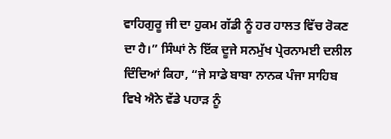ਵਾਹਿਗੁਰੂ ਜੀ ਦਾ ਹੁਕਮ ਗੱਡੀ ਨੂੰ ਹਰ ਹਾਲਤ ਵਿੱਚ ਰੋਕਣ ਦਾ ਹੈ।” ਸਿੰਘਾਂ ਨੇ ਇੱਕ ਦੂਜੇ ਸਨਮੁੱਖ ਪ੍ਰੇਰਨਾਮਈ ਦਲੀਲ ਦਿੰਦਿਆਂ ਕਿਹਾ, “ਜੇ ਸਾਡੇ ਬਾਬਾ ਨਾਨਕ ਪੰਜਾ ਸਾਹਿਬ ਵਿਖੇ ਐਨੇ ਵੱਡੇ ਪਹਾੜ ਨੂੰ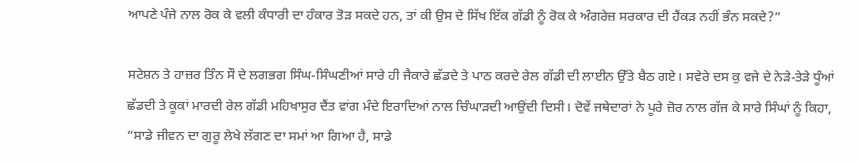ਆਪਣੇ ਪੰਜੇ ਨਾਲ ਰੋਕ ਕੇ ਵਲੀ ਕੰਧਾਰੀ ਦਾ ਹੰਕਾਰ ਤੋੜ ਸਕਦੇ ਹਨ, ਤਾਂ ਕੀ ਉਸ ਦੇ ਸਿੱਖ ਇੱਕ ਗੱਡੀ ਨੂੰ ਰੋਕ ਕੇ ਅੰਗਰੇਜ਼ ਸਰਕਾਰ ਦੀ ਹੈਂਕੜ ਨਹੀਂ ਭੰਨ ਸਕਦੇ?”

ਸਟੇਸ਼ਨ ਤੇ ਹਾਜ਼ਰ ਤਿੰਨ ਸੌ ਦੇ ਲਗਭਗ ਸਿੰਘ-ਸਿੰਘਣੀਆਂ ਸਾਰੇ ਹੀ ਜੈਕਾਰੇ ਛੱਡਦੇ ਤੇ ਪਾਠ ਕਰਦੇ ਰੇਲ ਗੱਡੀ ਦੀ ਲਾਈਨ ਉੱਤੇ ਬੈਠ ਗਏ। ਸਵੇਰੇ ਦਸ ਕੁ ਵਜੇ ਦੇ ਨੇੜੇ-ਤੇੜੇ ਧੂੰਆਂ ਛੱਡਦੀ ਤੇ ਕੂਕਾਂ ਮਾਰਦੀ ਰੇਲ ਗੱਡੀ ਮਹਿਖਾਸੁਰ ਦੈਂਤ ਵਾਂਗ ਮੰਦੇ ਇਰਾਦਿਆਂ ਨਾਲ ਚਿੰਘਾੜਦੀ ਆਉਂਦੀ ਦਿਸੀ। ਦੋਵੇਂ ਜਥੇਦਾਰਾਂ ਨੇ ਪੂਰੇ ਜ਼ੋਰ ਨਾਲ ਗੱਜ ਕੇ ਸਾਰੇ ਸਿੰਘਾਂ ਨੂੰ ਕਿਹਾ, “ਸਾਡੇ ਜੀਵਨ ਦਾ ਗੁਰੂ ਲੇਖੇ ਲੱਗਣ ਦਾ ਸਮਾਂ ਆ ਗਿਆ ਹੈ, ਸਾਡੇ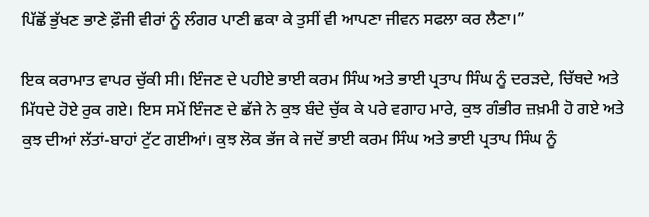ਪਿੱਛੋਂ ਭੁੱਖਣ ਭਾਣੇ ਫ਼ੌਜੀ ਵੀਰਾਂ ਨੂੰ ਲੰਗਰ ਪਾਣੀ ਛਕਾ ਕੇ ਤੁਸੀਂ ਵੀ ਆਪਣਾ ਜੀਵਨ ਸਫਲਾ ਕਰ ਲੈਣਾ।”

ਇਕ ਕਰਾਮਾਤ ਵਾਪਰ ਚੁੱਕੀ ਸੀ। ਇੰਜਣ ਦੇ ਪਹੀਏ ਭਾਈ ਕਰਮ ਸਿੰਘ ਅਤੇ ਭਾਈ ਪ੍ਰਤਾਪ ਸਿੰਘ ਨੂੰ ਦਰੜਦੇ, ਚਿੱਥਦੇ ਅਤੇ ਮਿੱਧਦੇ ਹੋਏ ਰੁਕ ਗਏ। ਇਸ ਸਮੇਂ ਇੰਜਣ ਦੇ ਛੱਜੇ ਨੇ ਕੁਝ ਬੰਦੇ ਚੁੱਕ ਕੇ ਪਰੇ ਵਗਾਹ ਮਾਰੇ, ਕੁਝ ਗੰਭੀਰ ਜ਼ਖ਼ਮੀ ਹੋ ਗਏ ਅਤੇ ਕੁਝ ਦੀਆਂ ਲੱਤਾਂ-ਬਾਹਾਂ ਟੁੱਟ ਗਈਆਂ। ਕੁਝ ਲੋਕ ਭੱਜ ਕੇ ਜਦੋਂ ਭਾਈ ਕਰਮ ਸਿੰਘ ਅਤੇ ਭਾਈ ਪ੍ਰਤਾਪ ਸਿੰਘ ਨੂੰ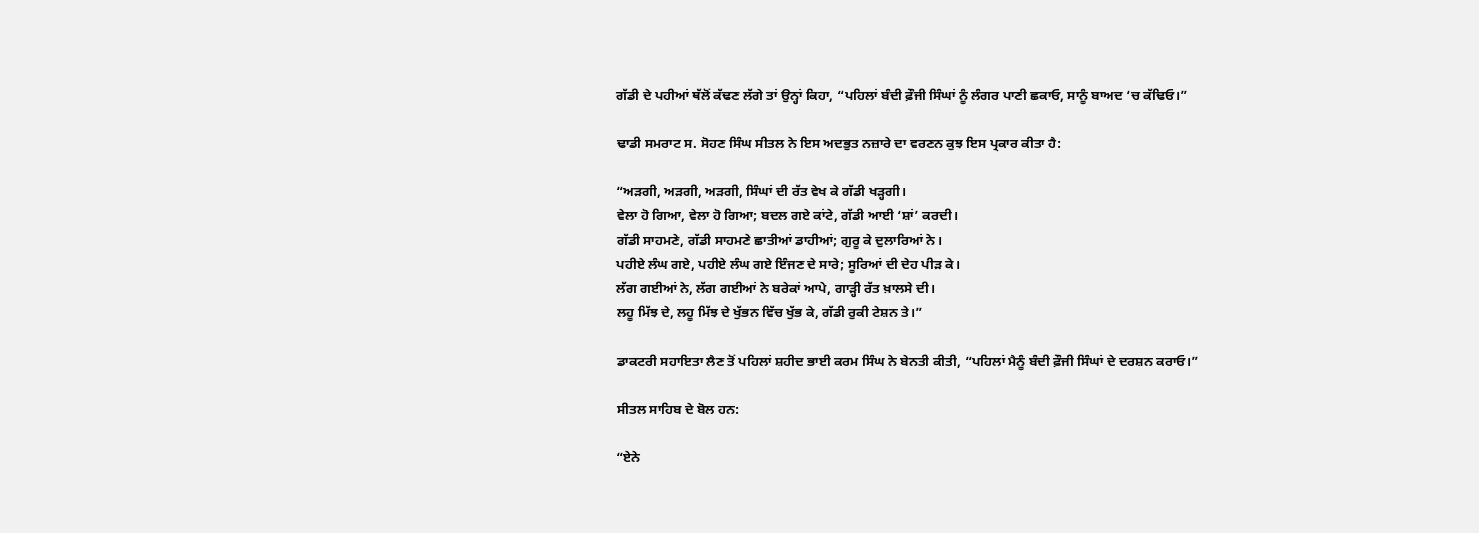ਗੱਡੀ ਦੇ ਪਹੀਆਂ ਥੱਲੋਂ ਕੱਢਣ ਲੱਗੇ ਤਾਂ ਉਨ੍ਹਾਂ ਕਿਹਾ, “ਪਹਿਲਾਂ ਬੰਦੀ ਫ਼ੌਜੀ ਸਿੰਘਾਂ ਨੂੰ ਲੰਗਰ ਪਾਣੀ ਛਕਾਓ, ਸਾਨੂੰ ਬਾਅਦ ‘ਚ ਕੱਢਿਓ।”

ਢਾਡੀ ਸਮਰਾਟ ਸ. ਸੋਹਣ ਸਿੰਘ ਸੀਤਲ ਨੇ ਇਸ ਅਦਭੁਤ ਨਜ਼ਾਰੇ ਦਾ ਵਰਣਨ ਕੁਝ ਇਸ ਪ੍ਰਕਾਰ ਕੀਤਾ ਹੈ:

“ਅੜਗੀ, ਅੜਗੀ, ਅੜਗੀ, ਸਿੰਘਾਂ ਦੀ ਰੱਤ ਵੇਖ ਕੇ ਗੱਡੀ ਖੜ੍ਹਗੀ।
ਵੇਲਾ ਹੋ ਗਿਆ, ਵੇਲਾ ਹੋ ਗਿਆ; ਬਦਲ ਗਏ ਕਾਂਟੇ, ਗੱਡੀ ਆਈ ‘ਸ਼ਾਂ’ ਕਰਦੀ।
ਗੱਡੀ ਸਾਹਮਣੇ, ਗੱਡੀ ਸਾਹਮਣੇ ਛਾਤੀਆਂ ਡਾਹੀਆਂ; ਗੁਰੂ ਕੇ ਦੁਲਾਰਿਆਂ ਨੇ।
ਪਹੀਏ ਲੰਘ ਗਏ, ਪਹੀਏ ਲੰਘ ਗਏ ਇੰਜਣ ਦੇ ਸਾਰੇ; ਸੂਰਿਆਂ ਦੀ ਦੇਹ ਪੀੜ ਕੇ।
ਲੱਗ ਗਈਆਂ ਨੇ, ਲੱਗ ਗਈਆਂ ਨੇ ਬਰੇਕਾਂ ਆਪੇ, ਗਾੜ੍ਹੀ ਰੱਤ ਖ਼ਾਲਸੇ ਦੀ।
ਲਹੂ ਮਿੱਝ ਦੇ, ਲਹੂ ਮਿੱਝ ਦੇ ਖੁੱਭਨ ਵਿੱਚ ਖੁੱਭ ਕੇ, ਗੱਡੀ ਰੁਕੀ ਟੇਸ਼ਨ ਤੇ।”

ਡਾਕਟਰੀ ਸਹਾਇਤਾ ਲੈਣ ਤੋਂ ਪਹਿਲਾਂ ਸ਼ਹੀਦ ਭਾਈ ਕਰਮ ਸਿੰਘ ਨੇ ਬੇਨਤੀ ਕੀਤੀ, “ਪਹਿਲਾਂ ਮੈਨੂੰ ਬੰਦੀ ਫ਼ੌਜੀ ਸਿੰਘਾਂ ਦੇ ਦਰਸ਼ਨ ਕਰਾਓ।”

ਸੀਤਲ ਸਾਹਿਬ ਦੇ ਬੋਲ ਹਨ:

“ਏਨੇ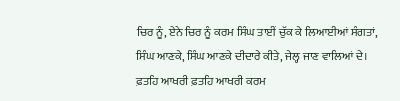ਚਿਰ ਨੂੰ, ਏਨੇ ਚਿਰ ਨੂੰ ਕਰਮ ਸਿੰਘ ਤਾਈਂ ਚੁੱਕ ਕੇ ਲਿਆਈਆਂ ਸੰਗਤਾਂ,
ਸਿੰਘ ਆਣਕੇ, ਸਿੰਘ ਆਣਕੇ ਦੀਦਾਰੇ ਕੀਤੇ, ਜੇਲ੍ਹ ਜਾਣ ਵਾਲਿਆਂ ਦੇ।
ਫ਼ਤਹਿ ਆਖਰੀ ਫ਼ਤਹਿ ਆਖਰੀ ਕਰਮ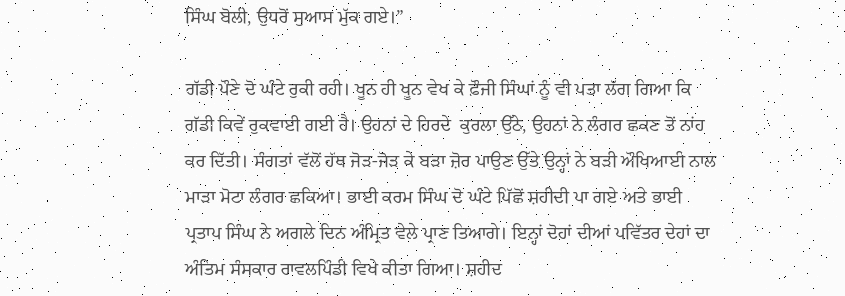ਸਿੰਘ ਬੋਲੀ, ਉਧਰੋਂ ਸੁਆਸ ਮੁੱਕ ਗਏ।”

ਗੱਡੀ ਪੌਣੇ ਦੋ ਘੰਟੇ ਰੁਕੀ ਰਹੀ। ਖੂਨ ਹੀ ਖੂਨ ਵੇਖ ਕੇ ਫ਼ੌਜੀ ਸਿੰਘਾਂ ਨੂੰ ਵੀ ਪਤਾ ਲੱਗ ਗਿਆ ਕਿ ਗੱਡੀ ਕਿਵੇਂ ਰੁਕਵਾਈ ਗਈ ਹੈ। ਉਹਨਾਂ ਦੇ ਹਿਰਦੇ  ਕੁਰਲਾ ਉੱਠੇ, ਉਹਨਾਂ ਨੇ ਲੰਗਰ ਛਕਣ ਤੋਂ ਨਾਂਹ ਕਰ ਦਿੱਤੀ। ਸੰਗਤਾਂ ਵੱਲੋਂ ਹੱਥ ਜੋੜ-ਜੋੜ ਕੇ ਬੜਾ ਜ਼ੋਰ ਪਾਉਣ ਉੱਤੇ ਉਨ੍ਹਾਂ ਨੇ ਬੜੀ ਔਖਿਆਈ ਨਾਲ ਮਾੜਾ ਮੋਟਾ ਲੰਗਰ ਛਕਿਆ। ਭਾਈ ਕਰਮ ਸਿੰਘ ਦੋ ਘੰਟੇ ਪਿੱਛੋਂ ਸ਼ਹੀਦੀ ਪਾ ਗਏ ਅਤੇ ਭਾਈ ਪ੍ਰਤਾਪ ਸਿੰਘ ਨੇ ਅਗਲੇ ਦਿਨ ਅੰਮ੍ਰਿਤ ਵੇਲੇ ਪ੍ਰਾਣ ਤਿਆਗੇ। ਇਨ੍ਹਾਂ ਦੋਹਾਂ ਦੀਆਂ ਪਵਿੱਤਰ ਦੇਹਾਂ ਦਾ ਅੰਤਿਮ ਸੰਸਕਾਰ ਰਾਵਲਪਿੰਡੀ ਵਿਖੇ ਕੀਤਾ ਗਿਆ। ਸ਼ਹੀਦ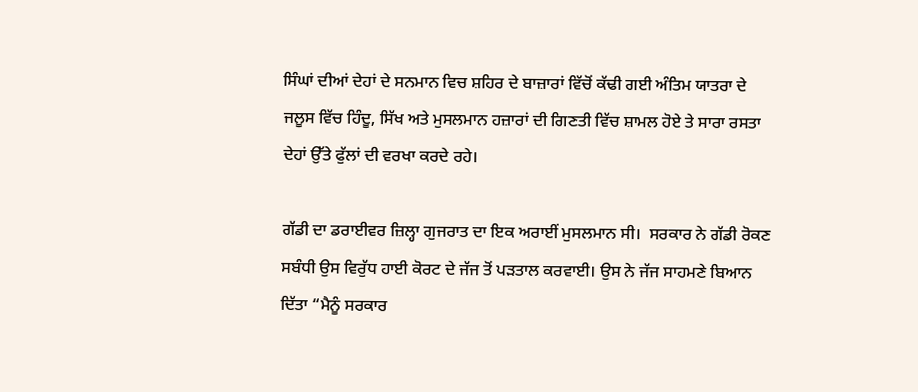ਸਿੰਘਾਂ ਦੀਆਂ ਦੇਹਾਂ ਦੇ ਸਨਮਾਨ ਵਿਚ ਸ਼ਹਿਰ ਦੇ ਬਾਜ਼ਾਰਾਂ ਵਿੱਚੋਂ ਕੱਢੀ ਗਈ ਅੰਤਿਮ ਯਾਤਰਾ ਦੇ ਜਲੂਸ ਵਿੱਚ ਹਿੰਦੂ, ਸਿੱਖ ਅਤੇ ਮੁਸਲਮਾਨ ਹਜ਼ਾਰਾਂ ਦੀ ਗਿਣਤੀ ਵਿੱਚ ਸ਼ਾਮਲ ਹੋਏ ਤੇ ਸਾਰਾ ਰਸਤਾ ਦੇਹਾਂ ਉੱਤੇ ਫੁੱਲਾਂ ਦੀ ਵਰਖਾ ਕਰਦੇ ਰਹੇ।

ਗੱਡੀ ਦਾ ਡਰਾਈਵਰ ਜ਼ਿਲ੍ਹਾ ਗੁਜਰਾਤ ਦਾ ਇਕ ਅਰਾਈਂ ਮੁਸਲਮਾਨ ਸੀ।  ਸਰਕਾਰ ਨੇ ਗੱਡੀ ਰੋਕਣ ਸਬੰਧੀ ਉਸ ਵਿਰੁੱਧ ਹਾਈ ਕੋਰਟ ਦੇ ਜੱਜ ਤੋਂ ਪੜਤਾਲ ਕਰਵਾਈ। ਉਸ ਨੇ ਜੱਜ ਸਾਹਮਣੇ ਬਿਆਨ ਦਿੱਤਾ “ਮੈਨੂੰ ਸਰਕਾਰ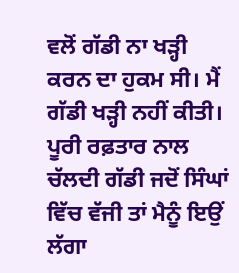ਵਲੋਂ ਗੱਡੀ ਨਾ ਖੜ੍ਹੀ ਕਰਨ ਦਾ ਹੁਕਮ ਸੀ। ਮੈਂ ਗੱਡੀ ਖੜ੍ਹੀ ਨਹੀਂ ਕੀਤੀ। ਪੂਰੀ ਰਫ਼ਤਾਰ ਨਾਲ ਚੱਲਦੀ ਗੱਡੀ ਜਦੋਂ ਸਿੰਘਾਂ ਵਿੱਚ ਵੱਜੀ ਤਾਂ ਮੈਨੂੰ ਇਉਂ ਲੱਗਾ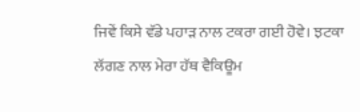ਜਿਵੇਂ ਕਿਸੇ ਵੱਡੇ ਪਹਾੜ ਨਾਲ ਟਕਰਾ ਗਈ ਹੋਵੇ। ਝਟਕਾ ਲੱਗਣ ਨਾਲ ਮੇਰਾ ਹੱਥ ਵੈਕਿਊਮ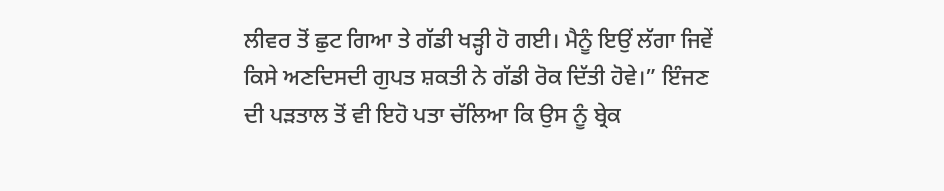ਲੀਵਰ ਤੋਂ ਛੁਟ ਗਿਆ ਤੇ ਗੱਡੀ ਖੜ੍ਹੀ ਹੋ ਗਈ। ਮੈਨੂੰ ਇਉਂ ਲੱਗਾ ਜਿਵੇਂ ਕਿਸੇ ਅਣਦਿਸਦੀ ਗੁਪਤ ਸ਼ਕਤੀ ਨੇ ਗੱਡੀ ਰੋਕ ਦਿੱਤੀ ਹੋਵੇ।” ਇੰਜਣ ਦੀ ਪੜਤਾਲ ਤੋਂ ਵੀ ਇਹੋ ਪਤਾ ਚੱਲਿਆ ਕਿ ਉਸ ਨੂੰ ਬ੍ਰੇਕ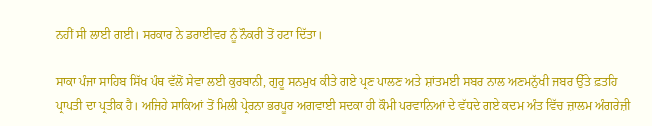ਨਹੀਂ ਸੀ ਲਾਈ ਗਈ। ਸਰਕਾਰ ਨੇ ਡਰਾਈਵਰ ਨੂੰ ਨੌਕਰੀ ਤੋਂ ਹਟਾ ਦਿੱਤਾ।

ਸਾਕਾ ਪੰਜਾ ਸਾਹਿਬ ਸਿੱਖ ਪੰਥ ਵੱਲੋਂ ਸੇਵਾ ਲਈ ਕੁਰਬਾਨੀ, ਗੁਰੂ ਸਨਮੁਖ ਕੀਤੇ ਗਏ ਪ੍ਰਣ ਪਾਲਣ ਅਤੇ ਸ਼ਾਂਤਮਈ ਸਬਰ ਨਾਲ ਅਣਮਨੁੱਖੀ ਜਬਰ ਉੱਤੇ ਫ਼ਤਹਿ ਪ੍ਰਾਪਤੀ ਦਾ ਪ੍ਰਤੀਕ ਹੈ। ਅਜਿਹੇ ਸਾਕਿਆਂ ਤੋਂ ਮਿਲੀ ਪ੍ਰੇਰਨਾ ਭਰਪੂਰ ਅਗਵਾਈ ਸਦਕਾ ਹੀ ਕੌਮੀ ਪਰਵਾਨਿਆਂ ਦੇ ਵੱਧਦੇ ਗਏ ਕਦਮ ਅੰਤ ਵਿੱਚ ਜ਼ਾਲਮ ਅੰਗਰੇਜ਼ੀ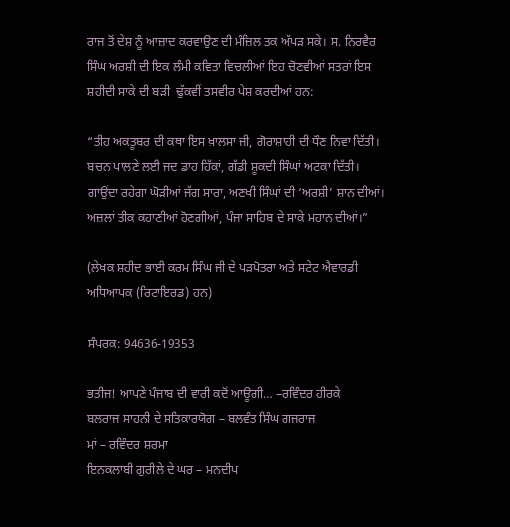ਰਾਜ ਤੋਂ ਦੇਸ਼ ਨੂੰ ਆਜ਼ਾਦ ਕਰਵਾਉਣ ਦੀ ਮੰਜ਼ਿਲ ਤਕ ਅੱਪੜ ਸਕੇ। ਸ. ਨਿਰਵੈਰ ਸਿੰਘ ਅਰਸ਼ੀ ਦੀ ਇਕ ਲੰਮੀ ਕਵਿਤਾ ਵਿਚਲੀਆਂ ਇਹ ਚੋਣਵੀਆਂ ਸਤਰਾਂ ਇਸ ਸ਼ਹੀਦੀ ਸਾਕੇ ਦੀ ਬੜੀ  ਢੁੱਕਵੀਂ ਤਸਵੀਰ ਪੇਸ਼ ਕਰਦੀਆਂ ਹਨ:

“ਤੀਹ ਅਕਤੂਬਰ ਦੀ ਕਥਾ ਇਸ ਖ਼ਾਲਸਾ ਜੀ, ਗੋਰਾਸ਼ਾਹੀ ਦੀ ਧੌਣ ਨਿਵਾ ਦਿੱਤੀ।
ਬਚਨ ਪਾਲਣੇ ਲਈ ਜਦ ਡਾਹ ਹਿੱਕਾਂ, ਗੱਡੀ ਸ਼ੂਕਦੀ ਸਿੰਘਾਂ ਅਟਕਾ ਦਿੱਤੀ।
ਗਾਉਂਦਾ ਰਹੇਗਾ ਘੋੜੀਆਂ ਜੱਗ ਸਾਰਾ, ਅਣਖੀ ਸਿੰਘਾਂ ਦੀ ‘ਅਰਸ਼ੀ’ ਸ਼ਾਨ ਦੀਆਂ।
ਅਜ਼ਲਾਂ ਤੀਕ ਕਹਾਣੀਆਂ ਹੋਣਗੀਆਂ, ਪੰਜਾ ਸਾਹਿਬ ਦੇ ਸਾਕੇ ਮਹਾਨ ਦੀਆਂ।”

(ਲੇਖਕ ਸ਼ਹੀਦ ਭਾਈ ਕਰਮ ਸਿੰਘ ਜੀ ਦੇ ਪੜਪੋਤਰਾ ਅਤੇ ਸਟੇਟ ਐਵਾਰਡੀ ਅਧਿਆਪਕ (ਰਿਟਾਇਰਡ) ਹਨ)

ਸੰਪਰਕ: 94636-19353

ਭਤੀਜ! ਆਪਣੇ ਪੰਜਾਬ ਦੀ ਵਾਰੀ ਕਦੋਂ ਆਊਗੀ… –ਰਵਿੰਦਰ ਹੀਰਕੇ
ਬਲਰਾਜ ਸਾਹਨੀ ਦੇ ਸਤਿਕਾਰਯੋਗ – ਬਲਵੰਤ ਸਿੰਘ ਗਜਰਾਜ
ਮਾਂ – ਰਵਿੰਦਰ ਸ਼ਰਮਾ
ਇਨਕਲਾਬੀ ਗੁਰੀਲੇ ਦੇ ਘਰ – ਮਨਦੀਪ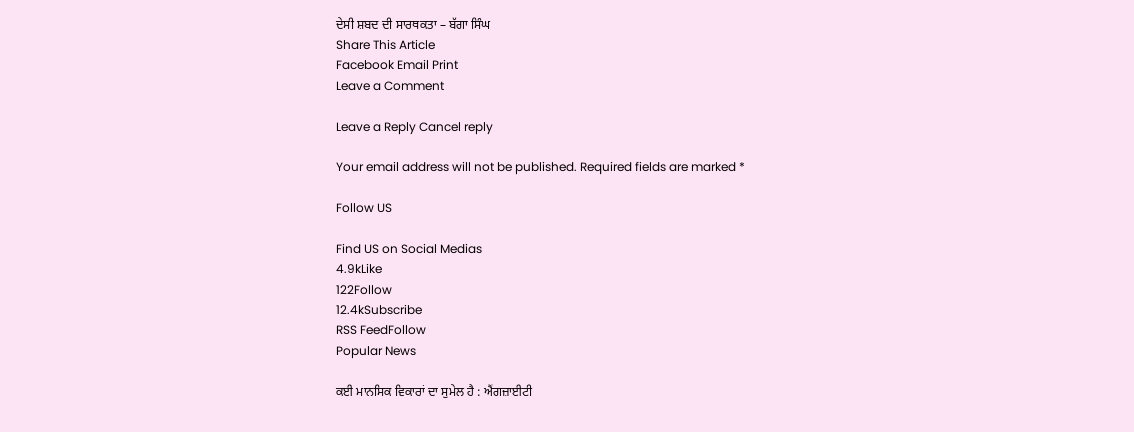ਦੇਸੀ ਸ਼ਬਦ ਦੀ ਸਾਰਥਕਤਾ – ਬੱਗਾ ਸਿੰਘ
Share This Article
Facebook Email Print
Leave a Comment

Leave a Reply Cancel reply

Your email address will not be published. Required fields are marked *

Follow US

Find US on Social Medias
4.9kLike
122Follow
12.4kSubscribe
RSS FeedFollow
Popular News

ਕਈ ਮਾਨਸਿਕ ਵਿਕਾਰਾਂ ਦਾ ਸੁਮੇਲ ਹੈ : ਐਂਗਜ਼ਾਈਟੀ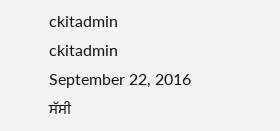ckitadmin
ckitadmin
September 22, 2016
ਸੱਸੀ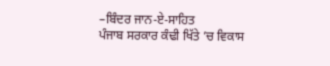–ਬਿੰਦਰ ਜਾਨ-ਏ-ਸਾਹਿਤ
ਪੰਜਾਬ ਸਰਕਾਰ ਕੰਢੀ ਖਿੱਤੇ ’ਚ ਵਿਕਾਸ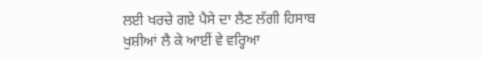ਲਈ ਖਰਚੇ ਗਏ ਪੈਸੇ ਦਾ ਲੈਣ ਲੱਗੀ ਹਿਸਾਬ
ਖੁਸ਼ੀਆਂ ਲੈ ਕੇ ਆਈਂ ਵੇ ਵਰ੍ਹਿਆ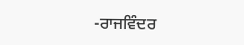-ਰਾਜਵਿੰਦਰ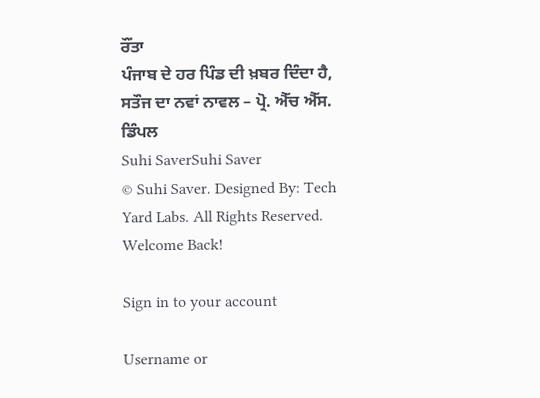ਰੌਂਤਾ
ਪੰਜਾਬ ਦੇ ਹਰ ਪਿੰਡ ਦੀ ਖ਼ਬਰ ਦਿੰਦਾ ਹੈ, ਸਤੌਜ ਦਾ ਨਵਾਂ ਨਾਵਲ – ਪ੍ਰੋ. ਐੱਚ ਐੱਸ. ਡਿੰਪਲ
Suhi SaverSuhi Saver
© Suhi Saver. Designed By: Tech Yard Labs. All Rights Reserved.
Welcome Back!

Sign in to your account

Username or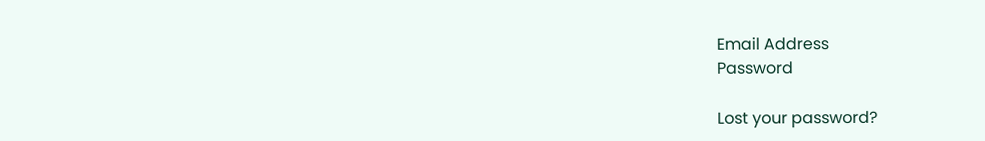Email Address
Password

Lost your password?